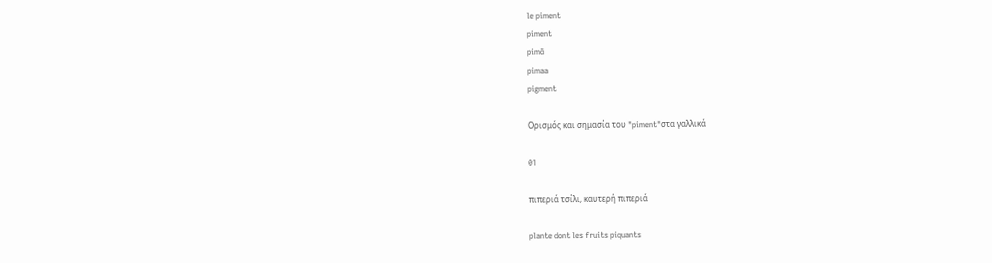le piment
piment
pimɑ̃
pimaa
pigment

Ορισμός και σημασία του "piment"στα γαλλικά

01

πιπεριά τσίλι, καυτερή πιπεριά

plante dont les fruits piquants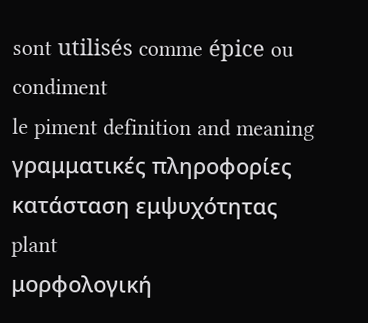sont utilisés comme épice ou condiment
le piment definition and meaning
γραμματικές πληροφορίες
κατάσταση εμψυχότητας
plant
μορφολογική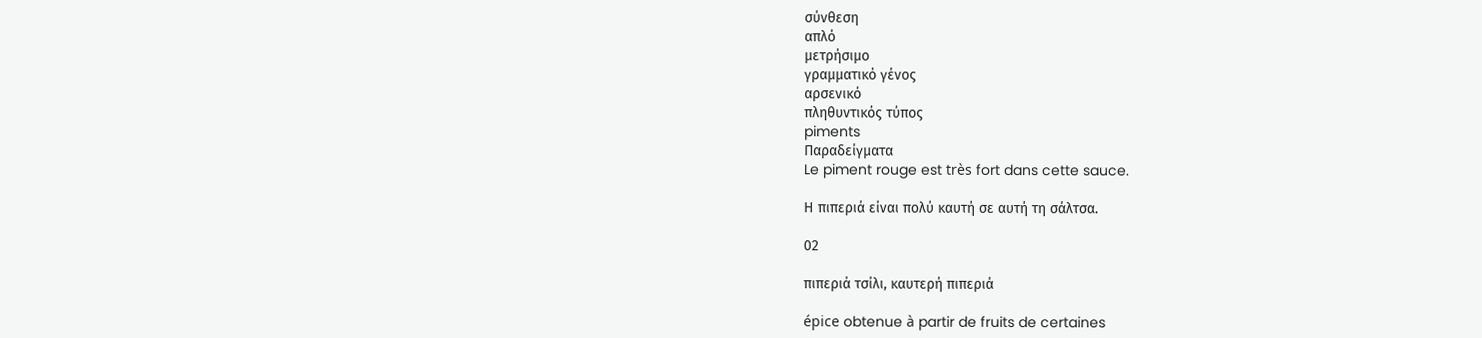σύνθεση
απλό
μετρήσιμο
γραμματικό γένος
αρσενικό
πληθυντικός τύπος
piments
Παραδείγματα
Le piment rouge est très fort dans cette sauce.

Η πιπεριά είναι πολύ καυτή σε αυτή τη σάλτσα.

02

πιπεριά τσίλι, καυτερή πιπεριά

épice obtenue à partir de fruits de certaines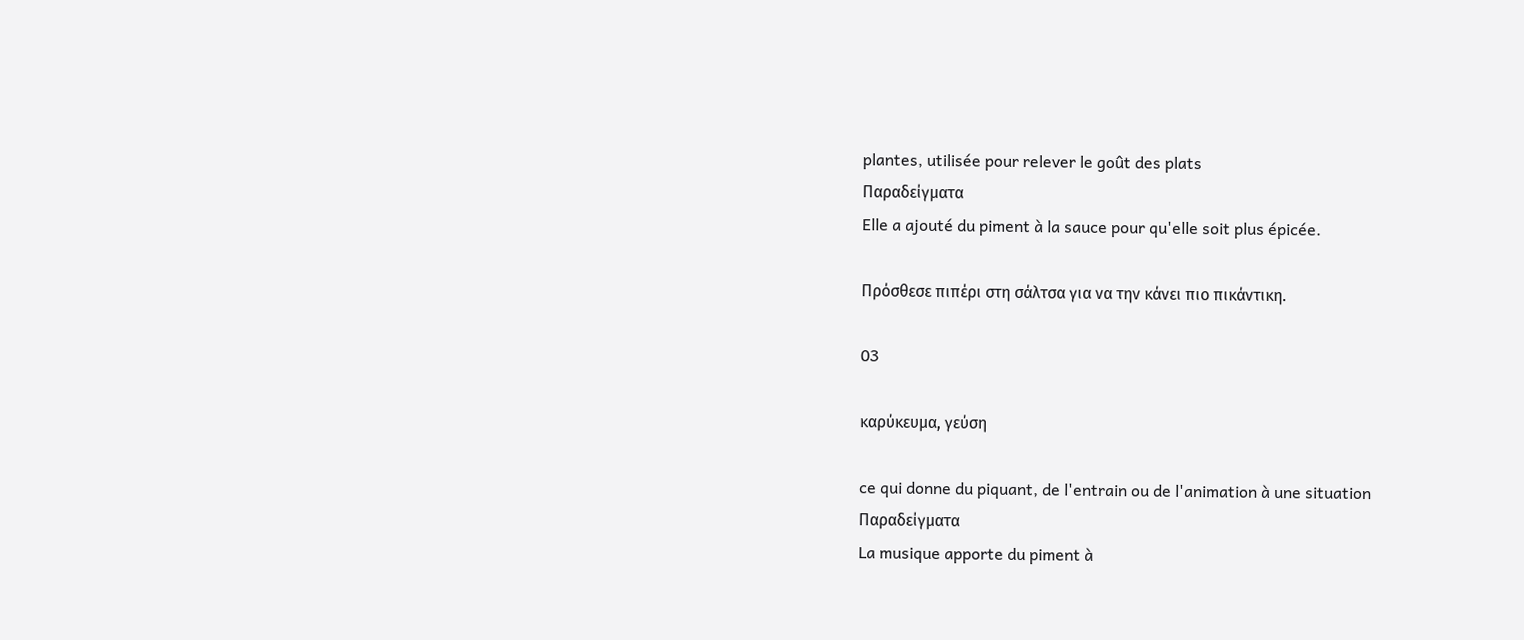plantes, utilisée pour relever le goût des plats
Παραδείγματα
Elle a ajouté du piment à la sauce pour qu'elle soit plus épicée.

Πρόσθεσε πιπέρι στη σάλτσα για να την κάνει πιο πικάντικη.

03

καρύκευμα, γεύση

ce qui donne du piquant, de l'entrain ou de l'animation à une situation
Παραδείγματα
La musique apporte du piment à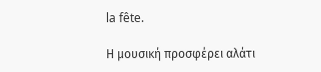la fête.

Η μουσική προσφέρει αλάτι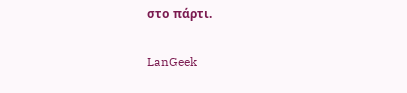στο πάρτι.

LanGeek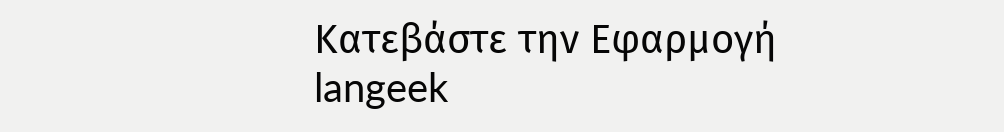Κατεβάστε την Εφαρμογή
langeek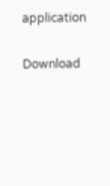application

Download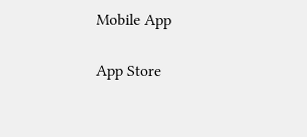Mobile App

App Store